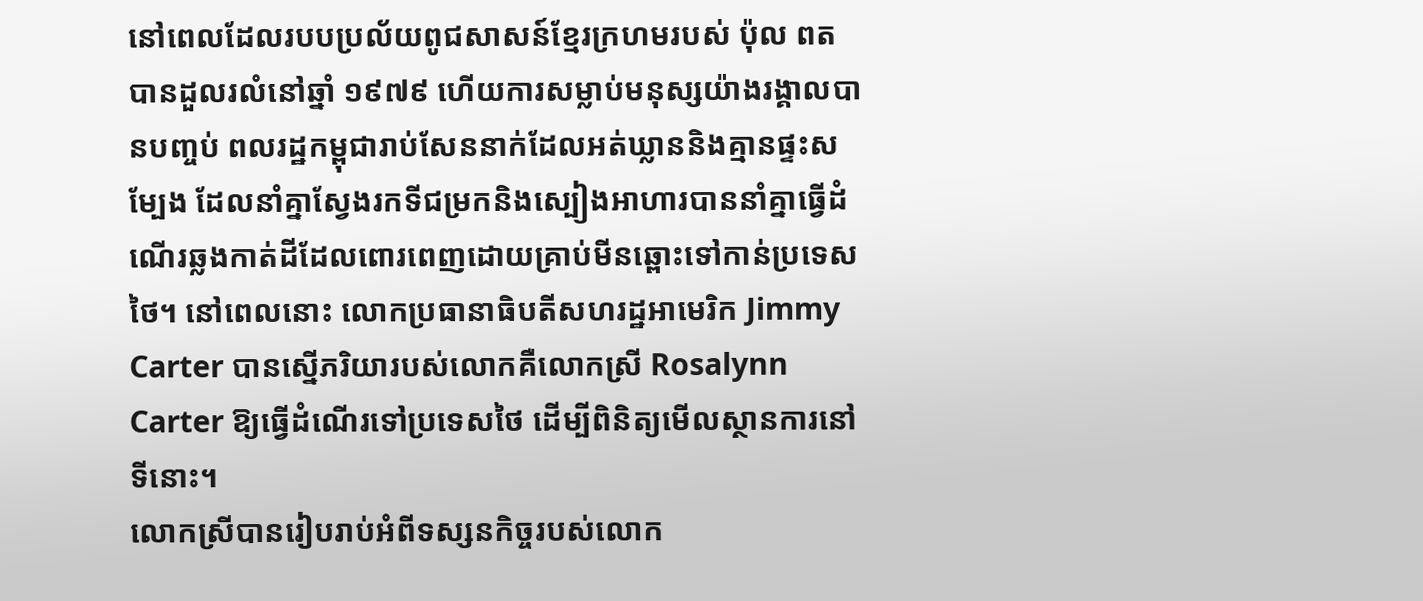នៅពេលដែលរបបប្រល័យពូជសាសន៍ខ្មែរក្រហមរបស់ ប៉ុល ពត បានដួលរលំនៅឆ្នាំ ១៩៧៩ ហើយការសម្លាប់មនុស្សយ៉ាងរង្គាលបានបញ្ចប់ ពលរដ្ឋកម្ពុជារាប់សែននាក់ដែលអត់ឃ្លាននិងគ្មានផ្ទះសម្បែង ដែលនាំគ្នាស្វែងរកទីជម្រកនិងស្បៀងអាហារបាននាំគ្នាធ្វើដំណើរឆ្លងកាត់ដីដែលពោរពេញដោយគ្រាប់មីនឆ្ពោះទៅកាន់ប្រទេសថៃ។ នៅពេលនោះ លោកប្រធានាធិបតីសហរដ្ឋអាមេរិក Jimmy Carter បានស្នើភរិយារបស់លោកគឺលោកស្រី Rosalynn Carter ឱ្យធ្វើដំណើរទៅប្រទេសថៃ ដើម្បីពិនិត្យមើលស្ថានការនៅទីនោះ។
លោកស្រីបានរៀបរាប់អំពីទស្សនកិច្ចរបស់លោក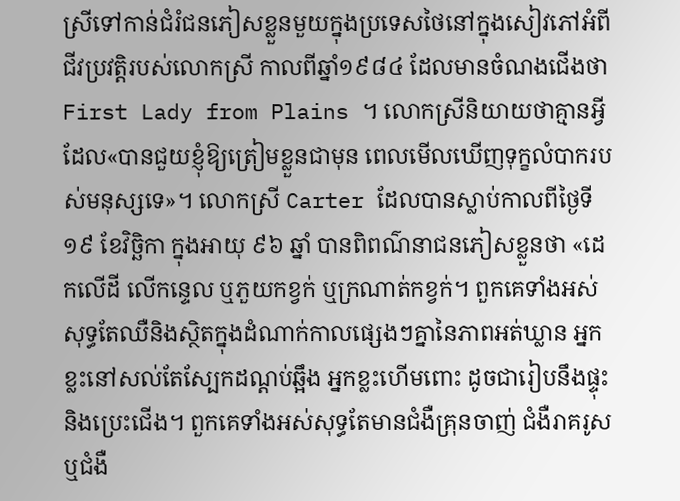ស្រីទៅកាន់ជំរំជនភៀសខ្លួនមួយក្នុងប្រទេសថៃនៅក្នុងសៀវភៅអំពីជីវប្រវត្តិរបស់លោកស្រី កាលពីឆ្នាំ១៩៨៤ ដែលមានចំណងជើងថា First Lady from Plains ។ លោកស្រីនិយាយថាគ្មានអ្វីដែល«បានជួយខ្ញុំឱ្យត្រៀមខ្លួនជាមុន ពេលមើលឃើញទុក្ខលំបាករបស់មនុស្សទេ»។ លោកស្រី Carter ដែលបានស្លាប់កាលពីថ្ងៃទី ១៩ ខែវិច្ឆិកា ក្នុងអាយុ ៩៦ ឆ្នាំ បានពិពណ៌នាជនភៀសខ្លួនថា «ដេកលើដី លើកន្ទេល ឬភួយកខ្វក់ ឬក្រណាត់កខ្វក់។ ពួកគេទាំងអស់សុទ្ធតែឈឺនិងស្ថិតក្នុងដំណាក់កាលផ្សេងៗគ្នានៃភាពអត់ឃ្លាន អ្នកខ្លះនៅសល់តែស្បែកដណ្ដប់ឆ្អឹង អ្នកខ្លះហើមពោះ ដូចជារៀបនឹងផ្ទុះ និងប្រេះជើង។ ពួកគេទាំងអស់សុទ្ធតែមានជំងឺគ្រុនចាញ់ ជំងឺរាគរូស ឬជំងឺ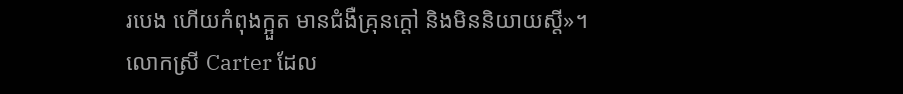របេង ហើយកំពុងក្អួត មានជំងឺគ្រុនក្ដៅ និងមិននិយាយស្តី»។
លោកស្រី Carter ដែល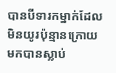បានបីទារកម្នាក់ដែលមិនយូរប៉ុន្មានក្រោយមកបានស្លាប់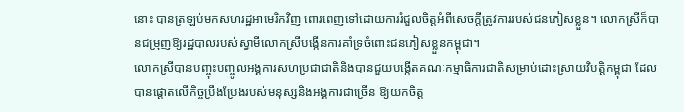នោះ បានត្រឡប់មកសហរដ្ឋអាមេរិកវិញ ពោរពេញទៅដោយការរំជួលចិត្តអំពីសេចក្តីត្រូវការរបស់ជនភៀសខ្លួន។ លោកស្រីក៏បានជម្រុញឱ្យរដ្ឋបាលរបស់ស្វាមីលោកស្រីបង្កើនការគាំទ្រចំពោះជនភៀសខ្លួនកម្ពុជា។
លោកស្រីបានបញ្ចុះបញ្ចូលអង្គការសហប្រជាជាតិនិងបានជួយបង្កើតគណៈកម្មាធិការជាតិសម្រាប់ដោះស្រាយវិបត្តិកម្ពុជា ដែលបានផ្តោតលើកិច្ចប្រឹងប្រែងរបស់មនុស្សនិងអង្គការជាច្រើន ឱ្យយកចិត្ត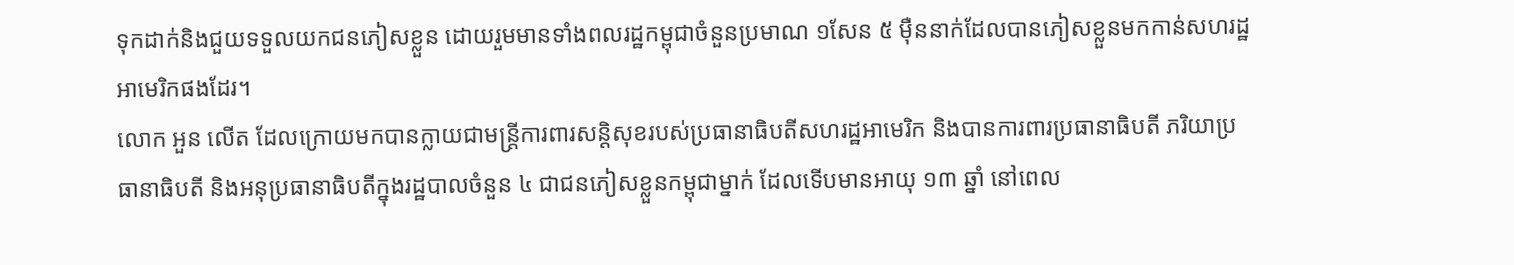ទុកដាក់និងជួយទទួលយកជនភៀសខ្លួន ដោយរួមមានទាំងពលរដ្ឋកម្ពុជាចំនួនប្រមាណ ១សែន ៥ ម៉ឺននាក់ដែលបានភៀសខ្លួនមកកាន់សហរដ្ឋអាមេរិកផងដែរ។
លោក អួន លើត ដែលក្រោយមកបានក្លាយជាមន្ត្រីការពារសន្តិសុខរបស់ប្រធានាធិបតីសហរដ្ឋអាមេរិក និងបានការពារប្រធានាធិបតី ភរិយាប្រធានាធិបតី និងអនុប្រធានាធិបតីក្នុងរដ្ឋបាលចំនួន ៤ ជាជនភៀសខ្លួនកម្ពុជាម្នាក់ ដែលទើបមានអាយុ ១៣ ឆ្នាំ នៅពេល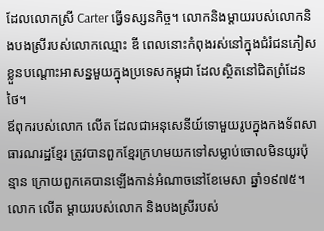ដែលលោកស្រី Carter ធ្វើទស្សនកិច្ច។ លោកនិងម្ដាយរបស់លោកនិងបងស្រីរបស់លោកឈ្មោះ ឌី ពេលនោះកំពុងរស់នៅក្នុងជំរំជនភៀសខ្លួនបណ្ដោះអាសន្នមួយក្នុងប្រទេសកម្ពុជា ដែលស្ថិតនៅជិតព្រំដែនថៃ។
ឪពុករបស់លោក លើត ដែលជាអនុសេនីយ៍ទោមួយរូបក្នុងកងទ័ពសាធារណរដ្ឋខ្មែរ ត្រូវបានពួកខ្មែរក្រហមយកទៅសម្លាប់ចោលមិនយូរប៉ុន្មាន ក្រោយពួកគេបានឡើងកាន់អំណាចនៅខែមេសា ឆ្នាំ១៩៧៥។ លោក លើត ម្ដាយរបស់លោក និងបងស្រីរបស់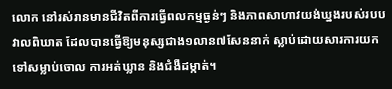លោក នៅរស់រានមានជីវិតពីការធ្វើពលកម្មធ្ងន់ៗ និងភាពសាហាវយង់ឃ្នងរបស់របបវាលពិឃាត ដែលបានធ្វើឱ្យមនុស្សជាង១លាន៧សែននាក់ ស្លាប់ដោយសារការយកទៅសម្លាប់ចោល ការអត់ឃ្លាន និងជំងឺដម្កាត់។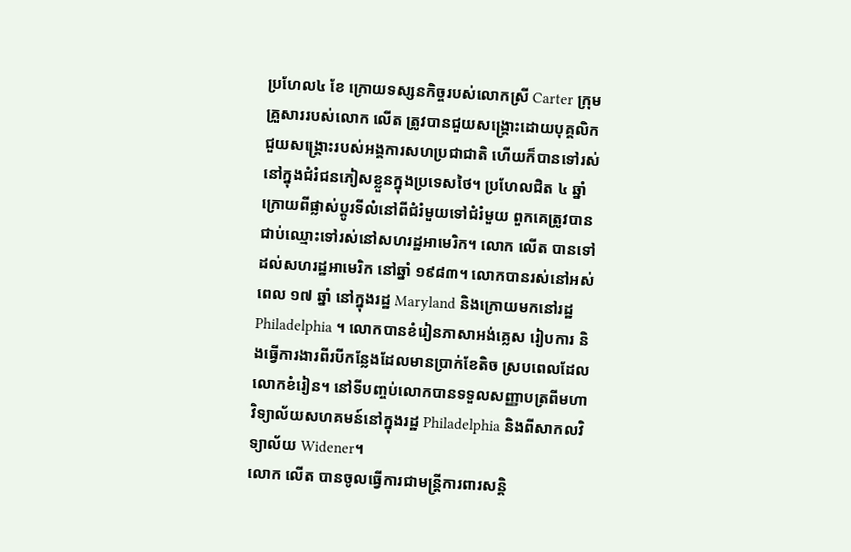ប្រហែល៤ ខែ ក្រោយទស្សនកិច្ចរបស់លោកស្រី Carter ក្រុមគ្រួសាររបស់លោក លើត ត្រូវបានជួយសង្គ្រោះដោយបុគ្គលិកជួយសង្គ្រោះរបស់អង្គការសហប្រជាជាតិ ហើយក៏បានទៅរស់នៅក្នុងជំរំជនភៀសខ្លួនក្នុងប្រទេសថៃ។ ប្រហែលជិត ៤ ឆ្នាំក្រោយពីផ្លាស់ប្ដូរទីលំនៅពីជំរំមួយទៅជំរំមួយ ពួកគេត្រូវបានជាប់ឈ្មោះទៅរស់នៅសហរដ្ឋអាមេរិក។ លោក លើត បានទៅដល់សហរដ្ឋអាមេរិក នៅឆ្នាំ ១៩៨៣។ លោកបានរស់នៅអស់ពេល ១៧ ឆ្នាំ នៅក្នុងរដ្ឋ Maryland និងក្រោយមកនៅរដ្ឋ Philadelphia ។ លោកបានខំរៀនភាសាអង់គ្លេស រៀបការ និងធ្វើការងារពីរបីកន្លែងដែលមានប្រាក់ខែតិច ស្របពេលដែលលោកខំរៀន។ នៅទីបញ្ចប់លោកបានទទួលសញ្ញាបត្រពីមហាវិទ្យាល័យសហគមន៍នៅក្នុងរដ្ឋ Philadelphia និងពីសាកលវិទ្យាល័យ Widener។
លោក លើត បានចូលធ្វើការជាមន្ត្រីការពារសន្តិ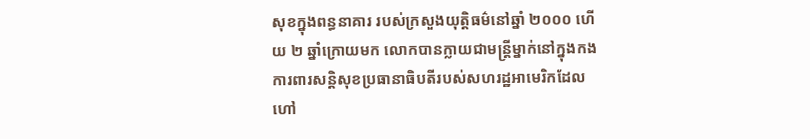សុខក្នុងពន្ធនាគារ របស់ក្រសួងយុត្តិធម៌នៅឆ្នាំ ២០០០ ហើយ ២ ឆ្នាំក្រោយមក លោកបានក្លាយជាមន្ត្រីម្នាក់នៅក្នុងកងការពារសន្តិសុខប្រធានាធិបតីរបស់សហរដ្ឋអាមេរិកដែលហៅ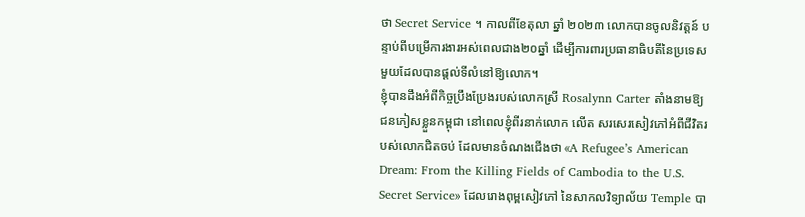ថា Secret Service ។ កាលពីខែតុលា ឆ្នាំ ២០២៣ លោកបានចូលនិវត្តន៍ បន្ទាប់ពីបម្រើការងារអស់ពេលជាង២០ឆ្នាំ ដើម្បីការពារប្រធានាធិបតីនៃប្រទេសមួយដែលបានផ្ដល់ទីលំនៅឱ្យលោក។
ខ្ញុំបានដឹងអំពីកិច្ចប្រឹងប្រែងរបស់លោកស្រី Rosalynn Carter តាំងនាមឱ្យជនភៀសខ្លួនកម្ពុជា នៅពេលខ្ញុំពីរនាក់លោក លើត សរសេរសៀវភៅអំពីជីវិតរបស់លោកជិតចប់ ដែលមានចំណងជើងថា «A Refugee’s American Dream: From the Killing Fields of Cambodia to the U.S. Secret Service» ដែលរោងពុម្ពសៀវភៅ នៃសាកលវិទ្យាល័យ Temple បា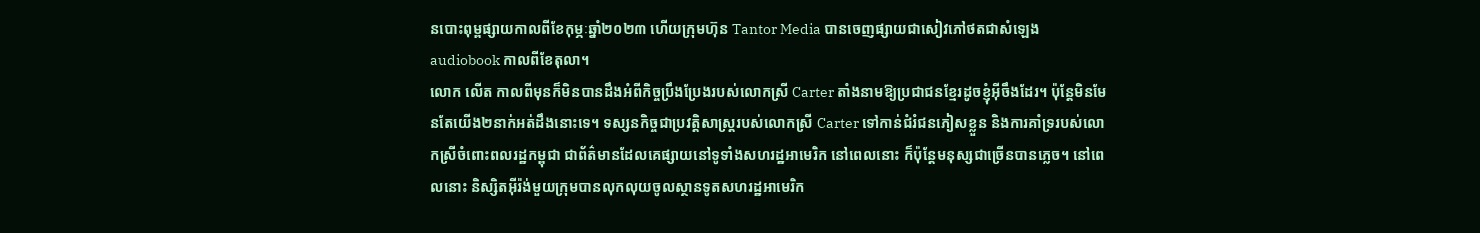នបោះពុម្ពផ្សាយកាលពីខែកុម្ភៈឆ្នាំ២០២៣ ហើយក្រុមហ៊ុន Tantor Media បានចេញផ្សាយជាសៀវភៅថតជាសំឡេង audiobook កាលពីខែតុលា។
លោក លើត កាលពីមុនក៏មិនបានដឹងអំពីកិច្ចប្រឹងប្រែងរបស់លោកស្រី Carter តាំងនាមឱ្យប្រជាជនខ្មែរដូចខ្ញុំអ៊ីចឹងដែរ។ ប៉ុន្តែមិនមែនតែយើង២នាក់អត់ដឹងនោះទេ។ ទស្សនកិច្ចជាប្រវត្តិសាស្ត្ររបស់លោកស្រី Carter ទៅកាន់ជំរំជនភៀសខ្លួន និងការគាំទ្ររបស់លោកស្រីចំពោះពលរដ្ឋកម្ពុជា ជាព័ត៌មានដែលគេផ្សាយនៅទូទាំងសហរដ្ឋអាមេរិក នៅពេលនោះ ក៏ប៉ុន្តែមនុស្សជាច្រើនបានភ្លេច។ នៅពេលនោះ និស្សិតអ៊ីរ៉ង់មួយក្រុមបានលុកលុយចូលស្ថានទូតសហរដ្ឋអាមេរិក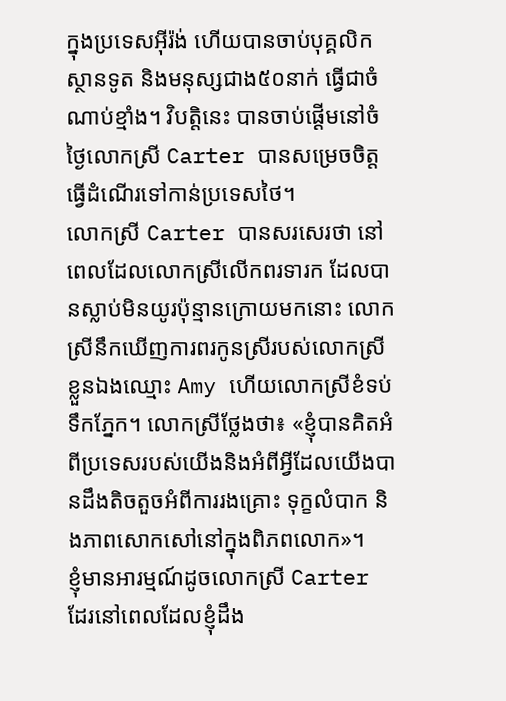ក្នុងប្រទេសអ៊ីរ៉ង់ ហើយបានចាប់បុគ្គលិកស្ថានទូត និងមនុស្សជាង៥០នាក់ ធ្វើជាចំណាប់ខ្មាំង។ វិបត្តិនេះ បានចាប់ផ្ដើមនៅចំថ្ងៃលោកស្រី Carter បានសម្រេចចិត្តធ្វើដំណើរទៅកាន់ប្រទេសថៃ។
លោកស្រី Carter បានសរសេរថា នៅពេលដែលលោកស្រីលើកពរទារក ដែលបានស្លាប់មិនយូរប៉ុន្មានក្រោយមកនោះ លោកស្រីនឹកឃើញការពរកូនស្រីរបស់លោកស្រីខ្លួនឯងឈ្មោះ Amy ហើយលោកស្រីខំទប់ទឹកភ្នែក។ លោកស្រីថ្លែងថា៖ «ខ្ញុំបានគិតអំពីប្រទេសរបស់យើងនិងអំពីអ្វីដែលយើងបានដឹងតិចតួចអំពីការរងគ្រោះ ទុក្ខលំបាក និងភាពសោកសៅនៅក្នុងពិភពលោក»។
ខ្ញុំមានអារម្មណ៍ដូចលោកស្រី Carter ដែរនៅពេលដែលខ្ញុំដឹង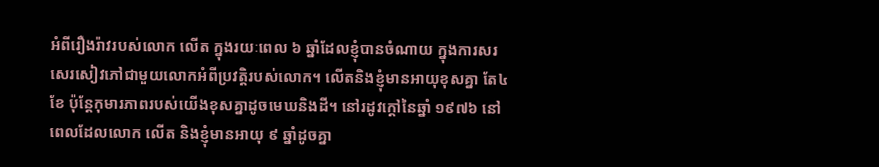អំពីរឿងរ៉ាវរបស់លោក លើត ក្នុងរយៈពេល ៦ ឆ្នាំដែលខ្ញុំបានចំណាយ ក្នុងការសរសេរសៀវភៅជាមួយលោកអំពីប្រវត្តិរបស់លោក។ លើតនិងខ្ញុំមានអាយុខុសគ្នា តែ៤ខែ ប៉ុន្តែកុមារភាពរបស់យើងខុសគ្នាដូចមេឃនិងដី។ នៅរដូវក្ដៅនៃឆ្នាំ ១៩៧៦ នៅពេលដែលលោក លើត និងខ្ញុំមានអាយុ ៩ ឆ្នាំដូចគ្នា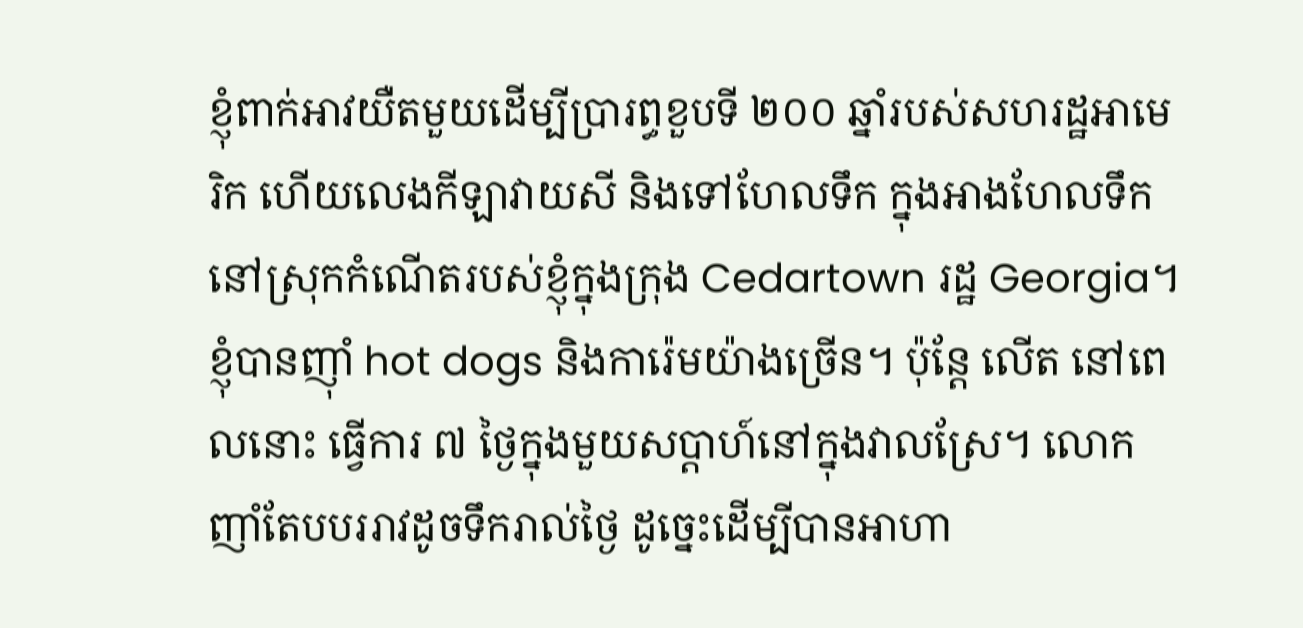ខ្ញុំពាក់អាវយឺតមួយដើម្បីប្រារព្ធខួបទី ២០០ ឆ្នាំរបស់សហរដ្ឋអាមេរិក ហើយលេងកីឡាវាយសី និងទៅហែលទឹក ក្នុងអាងហែលទឹកនៅស្រុកកំណើតរបស់ខ្ញុំក្នុងក្រុង Cedartown រដ្ឋ Georgia។
ខ្ញុំបានញ៉ាំ hot dogs និងការ៉េមយ៉ាងច្រើន។ ប៉ុន្តែ លើត នៅពេលនោះ ធ្វើការ ៧ ថ្ងៃក្នុងមួយសប្ដាហ៍នៅក្នុងវាលស្រែ។ លោកញាំតែបបររាវដូចទឹករាល់ថ្ងៃ ដូច្នេះដើម្បីបានអាហា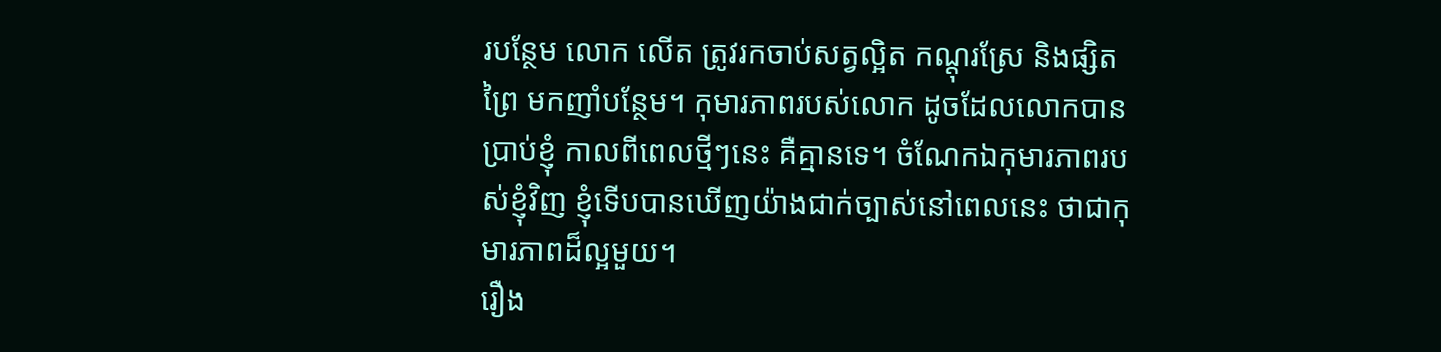របន្ថែម លោក លើត ត្រូវរកចាប់សត្វល្អិត កណ្តុរស្រែ និងផ្សិតព្រៃ មកញាំបន្ថែម។ កុមារភាពរបស់លោក ដូចដែលលោកបានប្រាប់ខ្ញុំ កាលពីពេលថ្មីៗនេះ គឺគ្មានទេ។ ចំណែកឯកុមារភាពរបស់ខ្ញុំវិញ ខ្ញុំទើបបានឃើញយ៉ាងជាក់ច្បាស់នៅពេលនេះ ថាជាកុមារភាពដ៏ល្អមួយ។
រឿង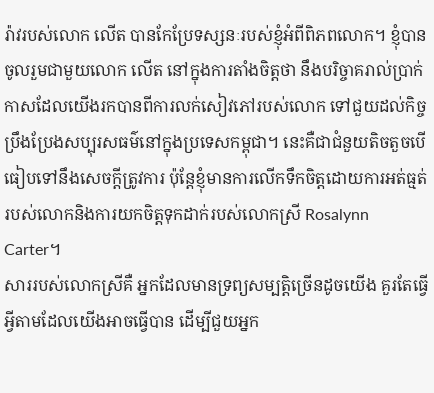រ៉ាវរបស់លោក លើត បានកែប្រែទស្សនៈរបស់ខ្ញុំអំពីពិភពលោក។ ខ្ញុំបានចូលរួមជាមួយលោក លើត នៅក្នុងការតាំងចិត្តថា នឹងបរិច្ចាគរាល់ប្រាក់កាសដែលយើងរកបានពីការលក់សៀវភៅរបស់លោក ទៅជួយដល់កិច្ចប្រឹងប្រែងសប្បុរសធម៌នៅក្នុងប្រទេសកម្ពុជា។ នេះគឺជាជំនួយតិចតួចបើធៀបទៅនឹងសេចក្តីត្រូវការ ប៉ុន្តែខ្ញុំមានការលើកទឹកចិត្តដោយការអត់ធ្មត់របស់លោកនិងការយកចិត្តទុកដាក់របស់លោកស្រី Rosalynn Carter។
សាររបស់លោកស្រីគឺ អ្នកដែលមានទ្រព្យសម្បត្តិច្រើនដូចយើង គួរតែធ្វើអ្វីតាមដែលយើងអាចធ្វើបាន ដើម្បីជួយអ្នក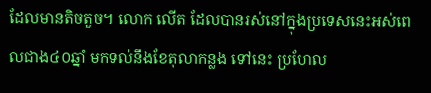ដែលមានតិចតួច។ លោក លើត ដែលបានរស់នៅក្នុងប្រទេសនេះអស់ពេលជាង៤០ឆ្នាំ មកទល់នឹងខែតុលាកន្លង ទៅនេះ ប្រហែល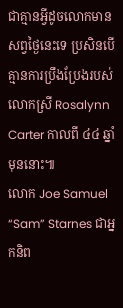ជាគ្មានអ្វីដូចលោកមានសព្វថ្ងៃនេះទេ ប្រសិនបើគ្មានការប្រឹងប្រែងរបស់លោកស្រី Rosalynn Carter កាលពី ៤៤ ឆ្នាំមុននោះ៕
លោក Joe Samuel “Sam” Starnes ជាអ្នកនិព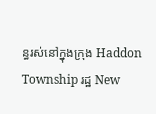ន្ធរស់នៅក្នុងក្រុង Haddon Township រដ្ឋ New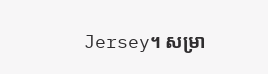Jersey។ សម្រា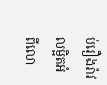ប់រឿងរ៉ាវលម្អិតអំពីលោ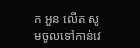ក អួន លើត សូមចូលទៅកាន់វេ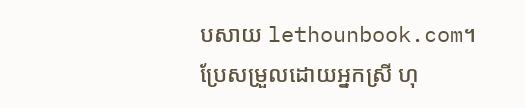បសាយ lethounbook.com។
ប្រែសម្រួលដោយអ្នកស្រី ហុ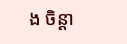ង ចិន្ដា